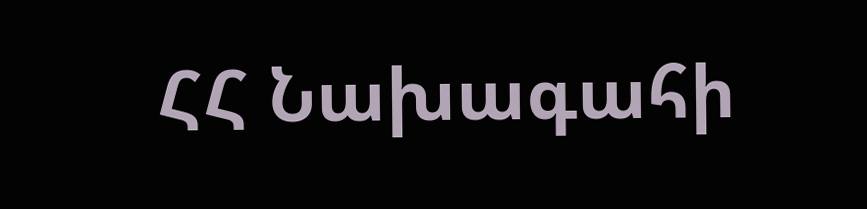ՀՀ Նախագահի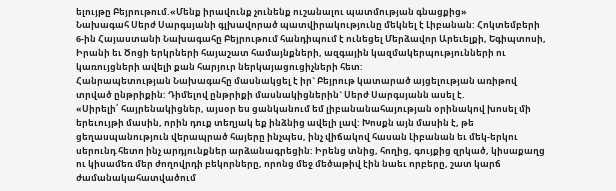ելույթը Բեյրութում.«Մենք իրավունք չունենք ուշանալու պատմության գնացքից»
Նախագահ Սերժ Սարգսյանի գլխավորած պատվիրակությունը մեկնել է Լիբանան: Հոկտեմբերի 6-ին Հայաստանի Նախագահը Բեյրութում հանդիպում է ունեցել Մերձավոր Արեւելքի, Եգիպտոսի, Իրանի եւ Ծոցի երկրների հայաշատ համայնքների, ազգային կազմակերպությունների ու կառույցների ավելի քան հարյուր ներկայացուցիչների հետ:
Հանրապետության Նախագահը մասնակցել է իր` Բեյրութ կատարած այցելության առիթով տրված ընթրիքին: Դիմելով ընթրիքի մասնակիցներին` Սերժ Սարգսյանն ասել է.
«Սիրելի՛ հայրենակիցներ, այսօր ես ցանկանում եմ լիբանանահայության օրինակով խոսել մի երեւույթի մասին, որին դուք տեղյակ եք ինձնից ավելի լավ: Խոսքն այն մասին է, թե ցեղասպանություն վերապրած հայերը ինչպես, ինչ վիճակով հասան Լիբանան եւ մեկ-երկու սերունդ հետո ինչ արդյունքներ արձանագրեցին: Իրենց տնից, հողից, գույքից զրկած, կիսաքաղց ու կիսամեռ մեր ժողովրդի բեկորները, որոնց մեջ մեծաթիվ էին նաեւ որբերը, շատ կարճ ժամանակահատվածում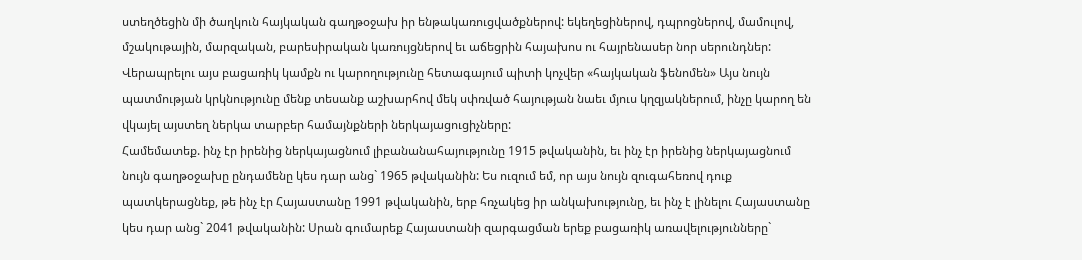ստեղծեցին մի ծաղկուն հայկական գաղթօջախ իր ենթակառուցվածքներով: եկեղեցիներով, դպրոցներով, մամուլով, մշակութային, մարզական, բարեսիրական կառույցներով եւ աճեցրին հայախոս ու հայրենասեր նոր սերունդներ:
Վերապրելու այս բացառիկ կամքն ու կարողությունը հետագայում պիտի կոչվեր «հայկական ֆենոմեն» Այս նույն պատմության կրկնությունը մենք տեսանք աշխարհով մեկ սփռված հայության նաեւ մյուս կղզյակներում, ինչը կարող են վկայել այստեղ ներկա տարբեր համայնքների ներկայացուցիչները:
Համեմատեք. ինչ էր իրենից ներկայացնում լիբանանահայությունը 1915 թվականին, եւ ինչ էր իրենից ներկայացնում նույն գաղթօջախը ընդամենը կես դար անց` 1965 թվականին: Ես ուզում եմ, որ այս նույն զուգահեռով դուք պատկերացնեք, թե ինչ էր Հայաստանը 1991 թվականին, երբ հռչակեց իր անկախությունը, եւ ինչ է լինելու Հայաստանը կես դար անց` 2041 թվականին: Սրան գումարեք Հայաստանի զարգացման երեք բացառիկ առավելությունները`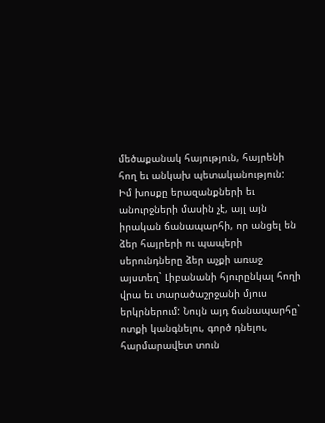մեծաքանակ հայություն, հայրենի հող եւ անկախ պետականություն: Իմ խոսքը երազանքների եւ անուրջների մասին չէ, այլ այն իրական ճանապարհի, որ անցել են ձեր հայրերի ու պապերի սերունդները ձեր աչքի առաջ այստեղ` Լիբանանի հյուրընկալ հողի վրա եւ տարածաշրջանի մյուս երկրներում: Նույն այդ ճանապարհը` ոտքի կանգնելու, գործ դնելու, հարմարավետ տուն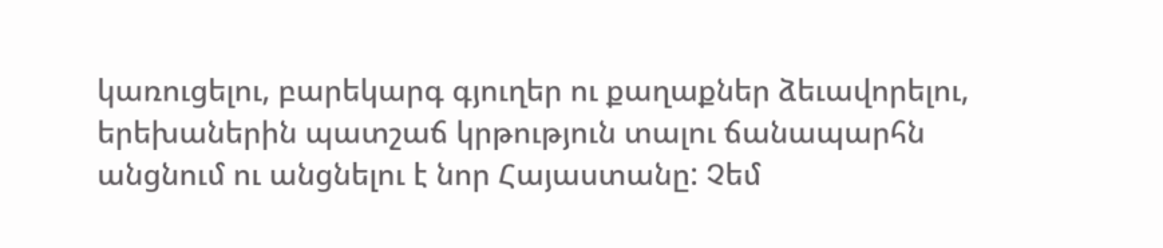կառուցելու, բարեկարգ գյուղեր ու քաղաքներ ձեւավորելու, երեխաներին պատշաճ կրթություն տալու ճանապարհն անցնում ու անցնելու է նոր Հայաստանը: Չեմ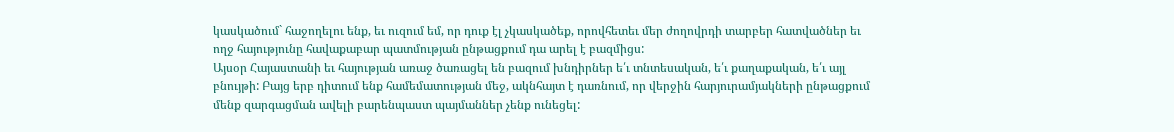կասկածում` հաջողելու ենք, եւ ուզում եմ, որ դուք էլ չկասկածեք, որովհետեւ մեր ժողովրդի տարբեր հատվածներ եւ ողջ հայությունը հավաքաբար պատմության ընթացքում դա արել է բազմիցս:
Այսօր Հայաստանի եւ հայության առաջ ծառացել են բազում խնդիրներ ե՛ւ տնտեսական, ե՛ւ քաղաքական, ե՛ւ այլ բնույթի: Բայց երբ դիտում ենք համեմատության մեջ, ակնհայտ է դառնում, որ վերջին հարյուրամյակների ընթացքում մենք զարգացման ավելի բարենպաստ պայմաններ չենք ունեցել: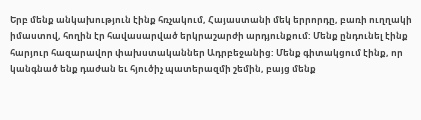Երբ մենք անկախություն էինք հռչակում, Հայաստանի մեկ երրորդը, բառի ուղղակի իմաստով, հողին էր հավասարված երկրաշարժի արդյունքում: Մենք ընդունել էինք հարյուր հազարավոր փախստականներ Ադրբեջանից: Մենք գիտակցում էինք, որ կանգնած ենք դաժան եւ հյուծիչ պատերազմի շեմին, բայց մենք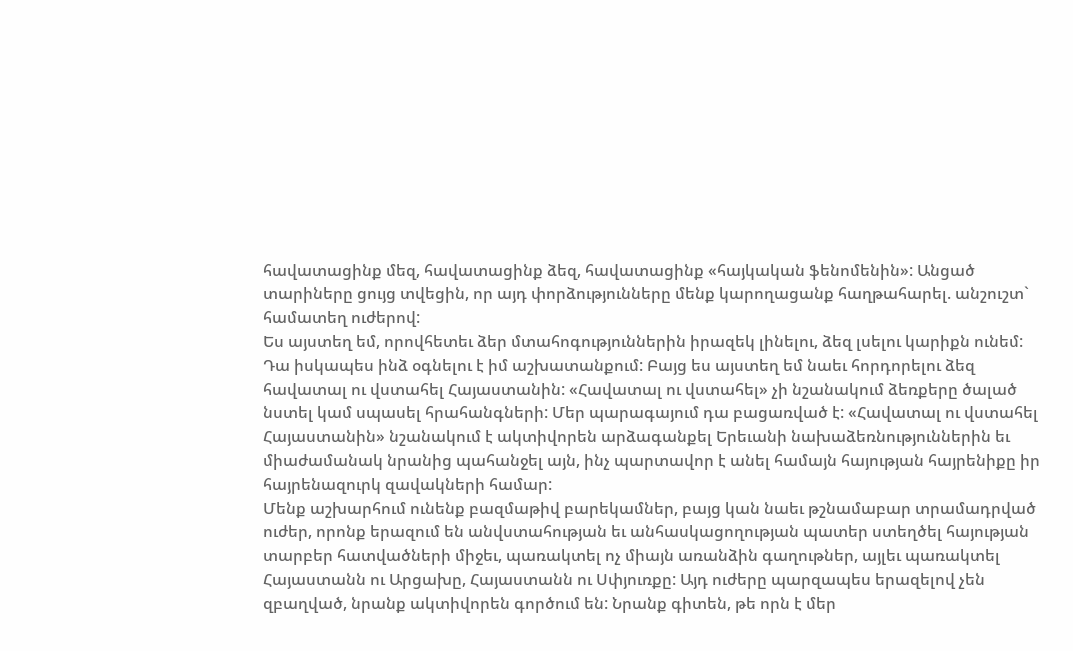հավատացինք մեզ, հավատացինք ձեզ, հավատացինք «հայկական ֆենոմենին»: Անցած տարիները ցույց տվեցին, որ այդ փորձությունները մենք կարողացանք հաղթահարել. անշուշտ` համատեղ ուժերով:
Ես այստեղ եմ, որովհետեւ ձեր մտահոգություններին իրազեկ լինելու, ձեզ լսելու կարիքն ունեմ: Դա իսկապես ինձ օգնելու է իմ աշխատանքում: Բայց ես այստեղ եմ նաեւ հորդորելու ձեզ հավատալ ու վստահել Հայաստանին: «Հավատալ ու վստահել» չի նշանակում ձեռքերը ծալած նստել կամ սպասել հրահանգների: Մեր պարագայում դա բացառված է: «Հավատալ ու վստահել Հայաստանին» նշանակում է ակտիվորեն արձագանքել Երեւանի նախաձեռնություններին եւ միաժամանակ նրանից պահանջել այն, ինչ պարտավոր է անել համայն հայության հայրենիքը իր հայրենազուրկ զավակների համար:
Մենք աշխարհում ունենք բազմաթիվ բարեկամներ, բայց կան նաեւ թշնամաբար տրամադրված ուժեր, որոնք երազում են անվստահության եւ անհասկացողության պատեր ստեղծել հայության տարբեր հատվածների միջեւ, պառակտել ոչ միայն առանձին գաղութներ, այլեւ պառակտել Հայաստանն ու Արցախը, Հայաստանն ու Սփյուռքը: Այդ ուժերը պարզապես երազելով չեն զբաղված, նրանք ակտիվորեն գործում են: Նրանք գիտեն, թե որն է մեր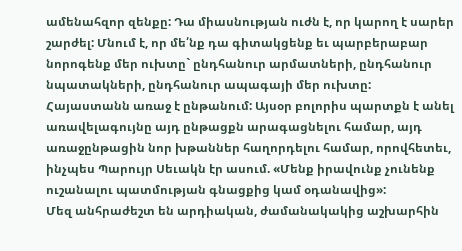ամենահզոր զենքը: Դա միասնության ուժն է, որ կարող է սարեր շարժել: Մնում է, որ մե՛նք դա գիտակցենք եւ պարբերաբար նորոգենք մեր ուխտը` ընդհանուր արմատների, ընդհանուր նպատակների, ընդհանուր ապագայի մեր ուխտը:
Հայաստանն առաջ է ընթանում: Այսօր բոլորիս պարտքն է անել առավելագույնը այդ ընթացքն արագացնելու համար, այդ առաջընթացին նոր խթաններ հաղորդելու համար, որովհետեւ, ինչպես Պարույր Սեւակն էր ասում. «Մենք իրավունք չունենք ուշանալու պատմության գնացքից կամ օդանավից»:
Մեզ անհրաժեշտ են արդիական, ժամանակակից աշխարհին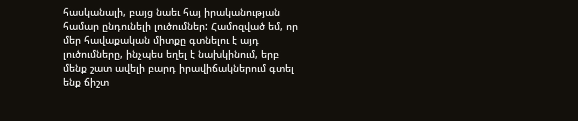հասկանալի, բայց նաեւ հայ իրականության համար ընդունելի լուծումներ: Համոզված եմ, որ մեր հավաքական միտքը գտնելու է այդ լուծումները, ինչպես եղել է նախկինում, երբ մենք շատ ավելի բարդ իրավիճակներում գտել ենք ճիշտ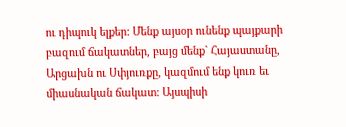ու դիպուկ ելքեր: Մենք այսօր ունենք պայքարի բազում ճակատներ, բայց մենք` Հայաստանը, Արցախն ու Սփյուռքը, կազմում ենք կուռ եւ միասնական ճակատ: Այսպիսի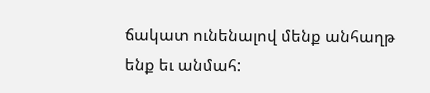ճակատ ունենալով մենք անհաղթ ենք եւ անմահ: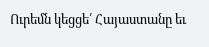Ուրեմն կեցցե՛ Հայաստանը եւ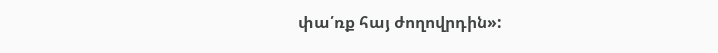փա՛ռք հայ ժողովրդին»: